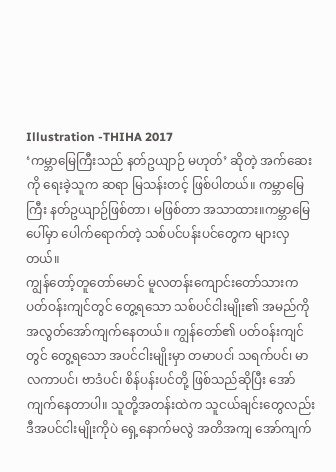Illustration -THIHA 2017
‘ကမ္ဘာမြေကြီးသည် နတ်ဥယျာဉ် မဟုတ်’ ဆိုတဲ့ အက်ဆေးကို ရေးခဲ့သူက ဆရာ မြသန်းတင့် ဖြစ်ပါတယ်။ ကမ္ဘာမြေကြီး နတ်ဥယျာဉ်ဖြစ်တာ၊ မဖြစ်တာ အသာထား။ကမ္ဘာမြေပေါ်မှာ ပေါက်ရောက်တဲ့ သစ်ပင်ပန်းပင်တွေက များလှတယ်။
ကျွန်တော့်တူတော်မောင် မူလတန်းကျောင်းတော်သားက ပတ်ဝန်းကျင်တွင် တွေ့ရသော သစ်ပင်ငါးမျိုး၏ အမည်ကို အလွတ်အော်ကျက်နေတယ်။ ကျွန်တော်၏ ပတ်ဝန်းကျင်တွင် တွေ့ရသော အပင်ငါးမျိုးမှာ တမာပင၊် သရက်ပင်၊ မာလကာပင်၊ ဗာဒံပင်၊ စိန်ပန်းပင်တို့ ဖြစ်သည်ဆိုပြီး အော်ကျက်နေတာပါ။ သူတို့အတန်းထဲက သူငယ်ချင်းတွေလည်း ဒီအပင်ငါးမျိုးကိုပဲ ရှေ့နောက်မလွဲ အတိအကျ အော်ကျက်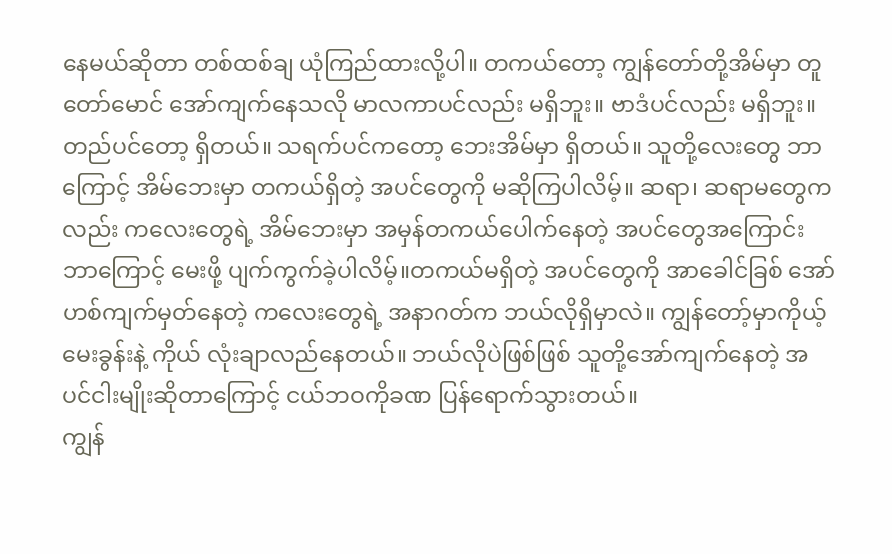နေမယ်ဆိုတာ တစ်ထစ်ချ ယုံကြည်ထားလို့ပါ။ တကယ်တော့ ကျွန်တော်တို့အိမ်မှာ တူတော်မောင် အော်ကျက်နေသလို မာလကာပင်လည်း မရှိဘူး။ ဗာဒံပင်လည်း မရှိဘူး။ တည်ပင်တော့ ရှိတယ်။ သရက်ပင်ကတော့ ဘေးအိမ်မှာ ရှိတယ်။ သူတို့လေးတွေ ဘာကြောင့် အိမ်ဘေးမှာ တကယ်ရှိတဲ့ အပင်တွေကို မဆိုကြပါလိမ့်။ ဆရာ၊ ဆရာမတွေကလည်း ကလေးတွေရဲ့ အိမ်ဘေးမှာ အမှန်တကယ်ပေါက်နေတဲ့ အပင်တွေအကြောင်း ဘာကြောင့် မေးဖို့ ပျက်ကွက်ခဲ့ပါလိမ့်။တကယ်မရှိတဲ့ အပင်တွေကို အာခေါင်ခြစ် အော်ဟစ်ကျက်မှတ်နေတဲ့ ကလေးတွေရဲ့ အနာဂတ်က ဘယ်လိုရှိမှာလဲ။ ကျွန်တော့်မှာကိုယ့်မေးခွန်းနဲ့ ကိုယ် လုံးချာလည်နေတယ်။ ဘယ်လိုပဲဖြစ်ဖြစ် သူတို့အော်ကျက်နေတဲ့ အပင်ငါးမျိုးဆိုတာကြောင့် ငယ်ဘဝကိုခဏ ပြန်ရောက်သွားတယ်။
ကျွန်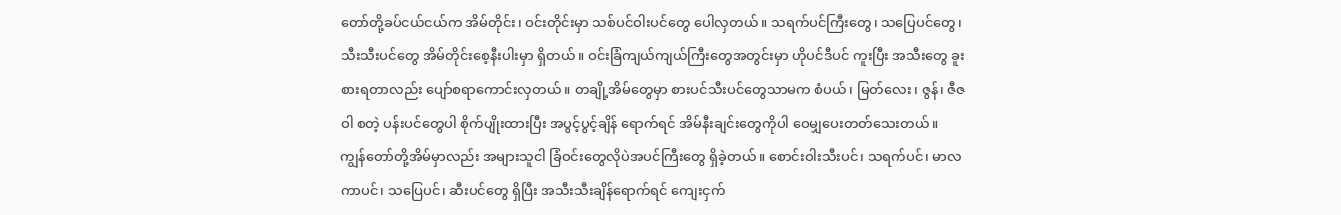တော်တို့ခပ်ငယ်ငယ်က အိမ်တိုင်း၊ ဝင်းတိုင်းမှာ သစ်ပင်ဝါးပင်တွေ ပေါလှတယ်။ သရက်ပင်ကြီးတွေ၊ သပြေပင်တွေ၊သီးသီးပင်တွေ အိမ်တိုင်းစေ့နီးပါးမှာ ရှိတယ်။ ဝင်းခြံကျယ်ကျယ်ကြီးတွေအတွင်းမှာ ဟိုပင်ဒီပင် ကူးပြီး အသီးတွေ ခူးစားရတာလည်း ပျော်စရာကောင်းလှတယ်။ တချို့အိမ်တွေမှာ စားပင်သီးပင်တွေသာမက စံပယ်၊ မြတ်လေး၊ ဇွန်၊ ဇီဇဝါ စတဲ့ ပန်းပင်တွေပါ စိုက်ပျိုးထားပြီး အပွင့်ပွင့်ချိန် ရောက်ရင် အိမ်နီးချင်းတွေကိုပါ ဝေမျှပေးတတ်သေးတယ်။
ကျွန်တော်တို့အိမ်မှာလည်း အများသူငါ ခြံဝင်းတွေလိုပဲအပင်ကြီးတွေ ရှိခဲ့တယ်။ စောင်းဝါးသီးပင်၊ သရက်ပင်၊ မာလကာပင်၊ သပြေပင်၊ ဆီးပင်တွေ ရှိပြီး အသီးသီးချိန်ရောက်ရင် ကျေးငှက်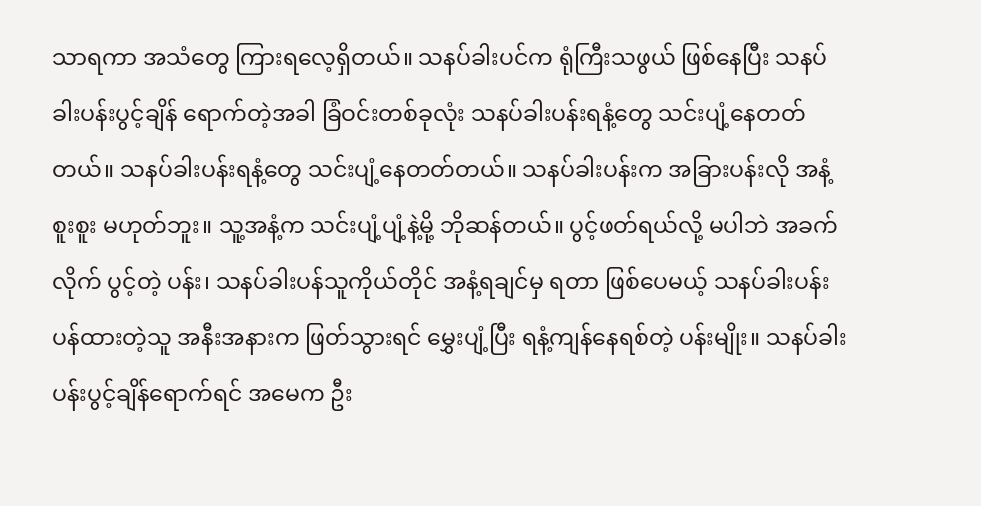သာရကာ အသံတွေ ကြားရလေ့ရှိတယ်။ သနပ်ခါးပင်က ရုံကြီးသဖွယ် ဖြစ်နေပြီး သနပ်ခါးပန်းပွင့်ချိန် ရောက်တဲ့အခါ ခြံဝင်းတစ်ခုလုံး သနပ်ခါးပန်းရနံ့တွေ သင်းပျံ့နေတတ်တယ်။ သနပ်ခါးပန်းရနံ့တွေ သင်းပျံ့နေတတ်တယ်။ သနပ်ခါးပန်းက အခြားပန်းလို အနံ့စူးစူး မဟုတ်ဘူး။ သူ့အနံ့က သင်းပျံ့ပျံ့နဲ့မို့ ဘိုဆန်တယ်။ ပွင့်ဖတ်ရယ်လို့ မပါဘဲ အခက်လိုက် ပွင့်တဲ့ ပန်း၊ သနပ်ခါးပန်သူကိုယ်တိုင် အနံ့ရချင်မှ ရတာ ဖြစ်ပေမယ့် သနပ်ခါးပန်း ပန်ထားတဲ့သူ အနီးအနားက ဖြတ်သွားရင် မွှေးပျံ့ပြီး ရနံ့ကျန်နေရစ်တဲ့ ပန်းမျိုး။ သနပ်ခါးပန်းပွင့်ချိန်ရောက်ရင် အမေက ဦး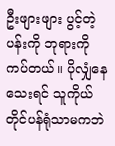ဦးဖျားဖျား ပွင့်တဲ့ပန်းကို ဘုရားကို ကပ်တယ်။ ပိုလျှံနေသေးရင် သူကိုယ်တိုင်ပန်ရုံသာမကဘဲ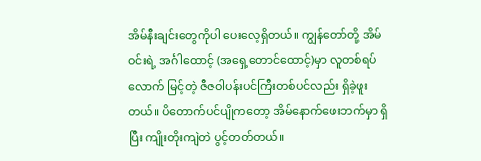အိမ်နီးချင်းတွေကိုပါ ပေးလေ့ရှိတယ်။ ကျွန်တော်တို့ အိမ်ဝင်းရဲ့ အင်္ဂါထောင့် (အရှေ့တောင်ထောင့်)မှာ လူတစ်ရပ်လောက် မြင့်တဲ့ ဇီဇဝါပန်းပင်ကြီးတစ်ပင်လည်း ရှိခဲ့ဖူးတယ်။ ပိတောက်ပင်ပျိုကတော့ အိမ်နောက်ဖေးဘက်မှာ ရှိပြီး ကျိုးတိုးကျဲတဲ ပွင့်တတ်တယ်။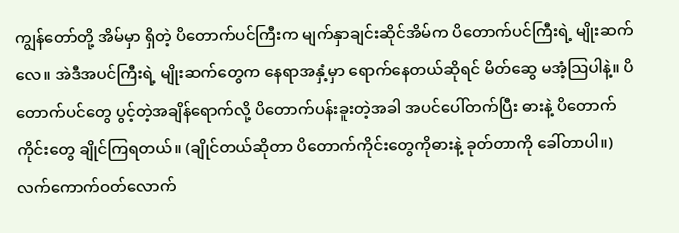ကျွန်တော်တို့ အိမ်မှာ ရှိတဲ့ ပိတောက်ပင်ကြီးက မျက်နှာချင်းဆိုင်အိမ်က ပိတောက်ပင်ကြီးရဲ့ မျိုးဆက်လေ။ အဲဒီအပင်ကြီးရဲ့ မျိုးဆက်တွေက နေရာအနှံ့မှာ ရောက်နေတယ်ဆိုရင် မိတ်ဆွေ မအံ့သြပါနဲ့။ ပိတောက်ပင်တွေ ပွင့်တဲ့အချိန်ရောက်လို့ ပိတောက်ပန်းခူးတဲ့အခါ အပင်ပေါ်တက်ပြီး ဓားနဲ့ ပိတောက်ကိုင်းတွေ ချိုင်ကြရတယ်။ (ချိုင်တယ်ဆိုတာ ပိတောက်ကိုင်းတွေကိုဓားနဲ့ ခုတ်တာကို ခေါ်တာပါ။) လက်ကောက်ဝတ်လောက်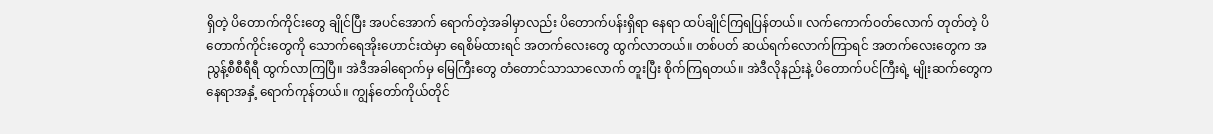ရှိတဲ့ ပိတောက်ကိုင်းတွေ ချိုင်ပြီး အပင်အောက် ရောက်တဲ့အခါမှာလည်း ပိတောက်ပန်းရှိရာ နေရာ ထပ်ချိုင်ကြရပြန်တယ်။ လက်ကောက်ဝတ်လောက် တုတ်တဲ့ ပိတောက်ကိုင်းတွေကို သောက်ရေအိုးဟောင်းထဲမှာ ရေစိမ်ထားရင် အတက်လေးတွေ ထွက်လာတယ်။ တစ်ပတ် ဆယ်ရက်လောက်ကြာရင် အတက်လေးတွေက အညွန့်စီစီရီရီ ထွက်လာကြပြီ။ အဲဒီအခါရောက်မှ မြေကြီးတွေ တံတောင်သာသာလောက် တူးပြီး စိုက်ကြရတယ်။ အဲဒီလိုနည်းနဲ့ ပိတောက်ပင်ကြီးရဲ့ မျိုးဆက်တွေက နေရာအနှံ့ ရောက်ကုန်တယ်။ ကျွန်တော်ကိုယ်တိုင်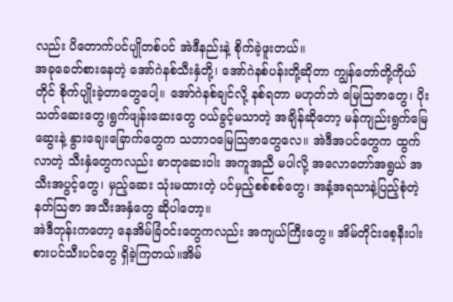လည်း ပိတောက်ပင်ပျိုတစ်ပင် အဲဒီနည်းနဲ့ စိုက်ခဲ့ဖူးတယ်။
အခုခေတ်စားနေတဲ့ အော်ဂဲနစ်သီးနှံတို့၊ အော်ဂဲနစ်ပန်းတို့ဆိုတာ ကျွန်တော်တို့ကိုယ်တိုင် စိုက်ပျိုးခဲ့တာတွေပေါ့။ အော်ဂဲနစ်ချင်လို့ နစ်ရတာ မဟုတ်ဘဲ မြေသြဇာတွေ၊ ပိုးသတ်ဆေးတွေ၊ရွက်ဖျန်းဆေးတွေ ဝယ်ခွင့်မသာတဲ့ အချိန်ဆိုတော့ မန်ကျည်းရွက်မြေဆွေးနဲ့ နွားချေးခြောက်တွေက သဘာဝမြေသြဇာတွေလေ။ အဲဒီအပင်တွေက ထွက်လာတဲ့ သီးနှံတွေကလည်း ဓာတုဆေးဝါး အကူအညီ မပါလို့ အလောတော်အရွယ် အသီးအပွင့်တွေ၊ မှည့်ဆေး သုံးမထားတဲ့ ပင်မှည့်စစ်စစ်တွေ၊ အနံ့အရသာနဲ့ပြည့်စုံတဲ့ နတ်သြဇာ အသီးအနှံတွေ ဆိုပါတော့။
အဲဒီတုန်းကတော့ နေအိမ်ခြံဝင်းတွေကလည်း အကျယ်ကြီးတွေ။ အိမ်တိုင်းစေ့နီးပါး စားပင်သီးပင်တွေ ရှိခဲ့ကြတယ်။အိမ်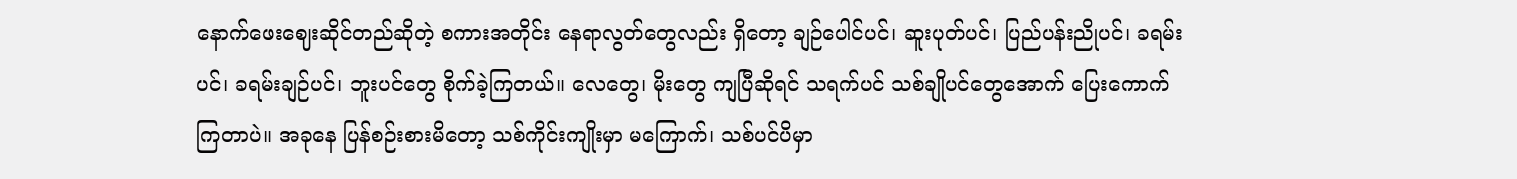နောက်ဖေးဈေးဆိုင်တည်ဆိုတဲ့ စကားအတိုင်း နေရာလွတ်တွေလည်း ရှိတော့ ချဉ်ပေါင်ပင်၊ ဆူးပုတ်ပင်၊ ပြည်ပန်းညိုပင်၊ ခရမ်းပင်၊ ခရမ်းချဉ်ပင်၊ ဘူးပင်တွေ စိုက်ခဲ့ကြတယ်။ လေတွေ၊ မိုးတွေ ကျပြီဆိုရင် သရက်ပင် သစ်ချိုပင်တွေအောက် ပြေးကောက်ကြတာပဲ။ အခုနေ ပြန်စဉ်းစားမိတော့ သစ်ကိုင်းကျိုးမှာ မကြောက်၊ သစ်ပင်ပိမှာ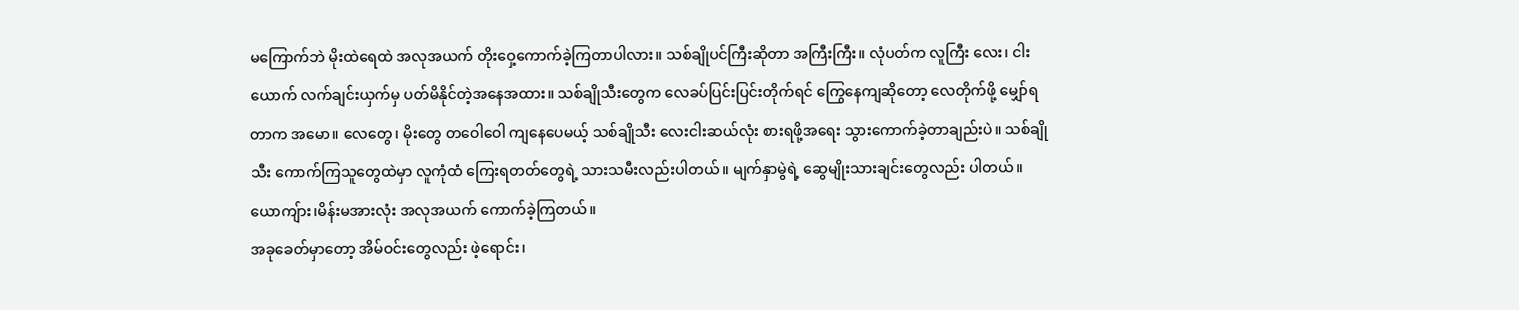မကြောက်ဘဲ မိုးထဲရေထဲ အလုအယက် တိုးဝှေ့ကောက်ခဲ့ကြတာပါလား။ သစ်ချိုပင်ကြီးဆိုတာ အကြီးကြီး။ လုံပတ်က လူကြီး လေး၊ ငါးယောက် လက်ချင်းယှက်မှ ပတ်မိနိုင်တဲ့အနေအထား။ သစ်ချိုသီးတွေက လေခပ်ပြင်းပြင်းတိုက်ရင် ကြွေနေကျဆိုတော့ လေတိုက်ဖို့ မျှော်ရတာက အမော။ လေတွေ၊ မိုးတွေ တဝေါဝေါ ကျနေပေမယ့် သစ်ချိုသီး လေးငါးဆယ်လုံး စားရဖို့အရေး သွားကောက်ခဲ့တာချည်းပဲ။ သစ်ချိုသီး ကောက်ကြသူတွေထဲမှာ လူကုံထံ ကြေးရတတ်တွေရဲ့ သားသမီးလည်းပါတယ်။ မျက်နှာမွဲရဲ့ ဆွေမျိုးသားချင်းတွေလည်း ပါတယ်။ ယောကျ်ား၊မိန်းမအားလုံး အလုအယက် ကောက်ခဲ့ကြတယ်။
အခုခေတ်မှာတော့ အိမ်ဝင်းတွေလည်း ဖဲ့ရောင်း၊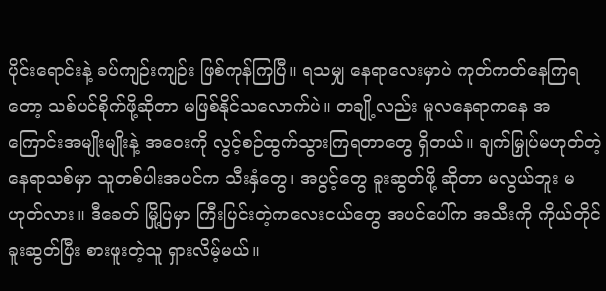ပိုင်းရောင်းနဲ့ ခပ်ကျဉ်းကျဉ်း ဖြစ်ကုန်ကြပြီ။ ရသမျှ နေရာလေးမှာပဲ ကုတ်ကတ်နေကြရတော့ သစ်ပင်စိုက်ဖို့ဆိုတာ မဖြစ်နိုင်သလောက်ပဲ။ တချို့လည်း မူလနေရာကနေ အကြောင်းအမျိုးမျိုးနဲ့ အဝေးကို လွင့်စဉ်ထွက်သွားကြရတာတွေ ရှိတယ်။ ချက်မြှုပ်မဟုတ်တဲ့ နေရာသစ်မှာ သူတစ်ပါးအပင်က သီးနှံတွေ၊ အပွင့်တွေ ခူးဆွတ်ဖို့ ဆိုတာ မလွယ်ဘူး မဟုတ်လား။ ဒီခေတ် မြို့ပြမှာ ကြီးပြင်းတဲ့ကလေးငယ်တွေ အပင်ပေါ်က အသီးကို ကိုယ်တိုင် ခူးဆွတ်ပြီး စားဖူးတဲ့သူ ရှားလိမ့်မယ်။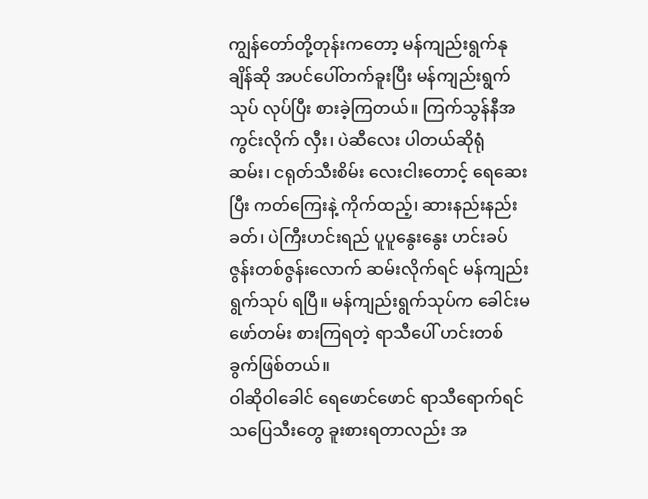ကျွန်တော်တို့တုန်းကတော့ မန်ကျည်းရွက်နုချိန်ဆို အပင်ပေါ်တက်ခူးပြီး မန်ကျည်းရွက်သုပ် လုပ်ပြီး စားခဲ့ကြတယ်။ ကြက်သွန်နီအကွင်းလိုက် လှီး၊ ပဲဆီလေး ပါတယ်ဆိုရုံ ဆမ်း၊ ငရုတ်သီးစိမ်း လေးငါးတောင့် ရေဆေးပြီး ကတ်ကြေးနဲ့ ကိုက်ထည့်၊ ဆားနည်းနည်းခတ်၊ ပဲကြီးဟင်းရည် ပူပူနွေးနွေး ဟင်းခပ်ဇွန်းတစ်ဇွန်းလောက် ဆမ်းလိုက်ရင် မန်ကျည်းရွက်သုပ် ရပြီ။ မန်ကျည်းရွက်သုပ်က ခေါင်းမဖော်တမ်း စားကြရတဲ့ ရာသီပေါ် ဟင်းတစ်ခွက်ဖြစ်တယ်။
ဝါဆိုဝါခေါင် ရေဖောင်ဖောင် ရာသီရောက်ရင် သပြေသီးတွေ ခူးစားရတာလည်း အ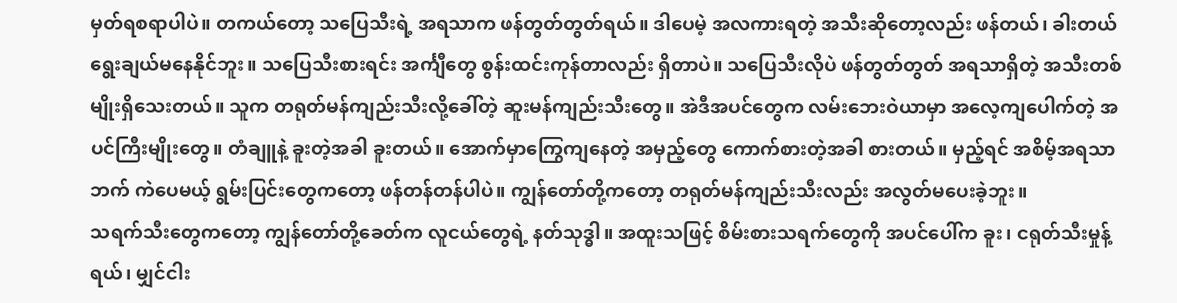မှတ်ရစရာပါပဲ။ တကယ်တော့ သပြေသီးရဲ့ အရသာက ဖန်တွတ်တွတ်ရယ်။ ဒါပေမဲ့ အလကားရတဲ့ အသီးဆိုတော့လည်း ဖန်တယ်၊ ခါးတယ် ရွေးချယ်မနေနိုင်ဘူး။ သပြေသီးစားရင်း အင်္ကျီတွေ စွန်းထင်းကုန်တာလည်း ရှိတာပဲ။ သပြေသီးလိုပဲ ဖန်တွတ်တွတ် အရသာရှိတဲ့ အသီးတစ်မျိုးရှိသေးတယ်။ သူက တရုတ်မန်ကျည်းသီးလို့ခေါ်တဲ့ ဆူးမန်ကျည်းသီးတွေ။ အဲဒီအပင်တွေက လမ်းဘေးဝဲယာမှာ အလေ့ကျပေါက်တဲ့ အပင်ကြီးမျိုးတွေ။ တံချူနဲ့ ခူးတဲ့အခါ ခူးတယ်။ အောက်မှာကြွေကျနေတဲ့ အမှည့်တွေ ကောက်စားတဲ့အခါ စားတယ်။ မှည့်ရင် အစိမ့်အရသာဘက် ကဲပေမယ့် ရွမ်းပြင်းတွေကတော့ ဖန်တန်တန်ပါပဲ။ ကျွန်တော်တို့ကတော့ တရုတ်မန်ကျည်းသီးလည်း အလွတ်မပေးခဲ့ဘူး။
သရက်သီးတွေကတော့ ကျွန်တော်တို့ခေတ်က လူငယ်တွေရဲ့ နတ်သုဒ္ဓါ။ အထူးသဖြင့် စိမ်းစားသရက်တွေကို အပင်ပေါ်က ခူး၊ ငရုတ်သီးမှုန့်ရယ်၊ မျှင်ငါး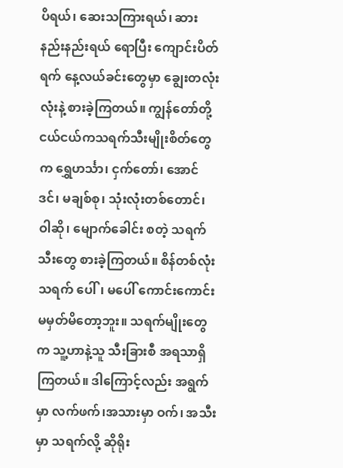ပိရယ်၊ ဆေးသကြားရယ်၊ ဆားနည်းနည်းရယ် ရောပြီး ကျောင်းပိတ်ရက် နေ့လယ်ခင်းတွေမှာ ချွေးတလုံးလုံးနဲ့ စားခဲ့ကြတယ်။ ကျွန်တော်တို့ငယ်ငယ်ကသရက်သီးမျိုးစိတ်တွေက ရွှေဟင်္သာ၊ ငှက်တော်၊ အောင်ဒင်၊ မချစ်စု၊ သုံးလုံးတစ်တောင်၊ ဝါဆို၊ မျောက်ခေါင်း စတဲ့ သရက်သီးတွေ စားခဲ့ကြတယ်။ စိန်တစ်လုံးသရက် ပေါ်၊ မပေါ် ကောင်းကောင်း မမှတ်မိတော့ဘူး။ သရက်မျိုးတွေက သူ့ဟာနဲ့သူ သီးခြားစီ အရသာရှိကြတယ်။ ဒါကြောင့်လည်း အရွက်မှာ လက်ဖက်၊အသားမှာ ဝက်၊ အသီးမှာ သရက်လို့ ဆိုရိုး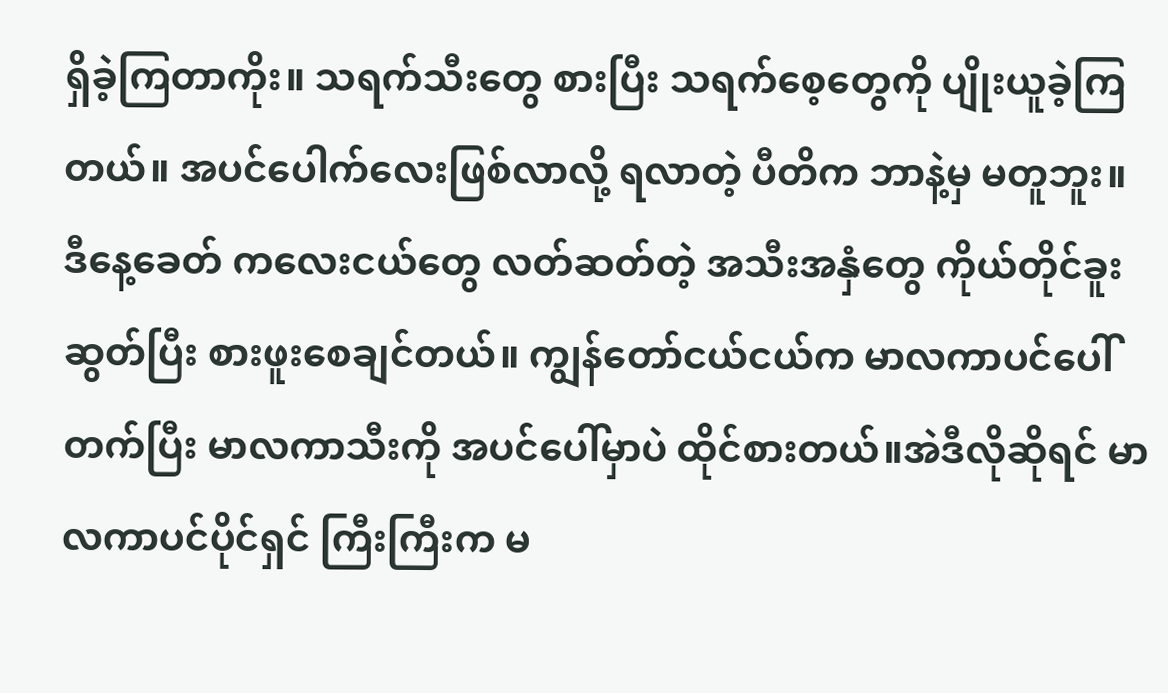ရှိခဲ့ကြတာကိုး။ သရက်သီးတွေ စားပြီး သရက်စေ့တွေကို ပျိုးယူခဲ့ကြတယ်။ အပင်ပေါက်လေးဖြစ်လာလို့ ရလာတဲ့ ပီတိက ဘာနဲ့မှ မတူဘူး။
ဒီနေ့ခေတ် ကလေးငယ်တွေ လတ်ဆတ်တဲ့ အသီးအနှံတွေ ကိုယ်တိုင်ခူးဆွတ်ပြီး စားဖူးစေချင်တယ်။ ကျွန်တော်ငယ်ငယ်က မာလကာပင်ပေါ်တက်ပြီး မာလကာသီးကို အပင်ပေါ်မှာပဲ ထိုင်စားတယ်။အဲဒီလိုဆိုရင် မာလကာပင်ပိုင်ရှင် ကြီးကြီးက မ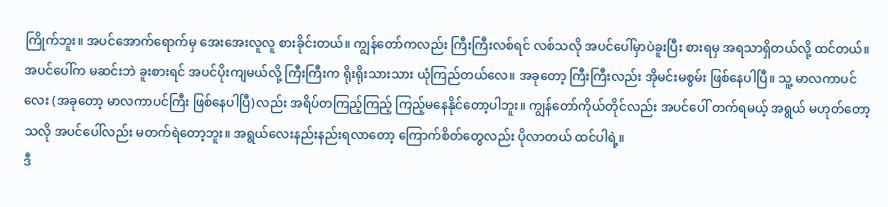ကြိုက်ဘူး။ အပင်အောက်ရောက်မှ အေးအေးလူလူ စားခိုင်းတယ်။ ကျွန်တော်ကလည်း ကြီးကြီးလစ်ရင် လစ်သလို အပင်ပေါ်မှာပဲခူးပြီး စားရမှ အရသာရှိတယ်လို့ ထင်တယ်။ အပင်ပေါ်က မဆင်းဘဲ ခူးစားရင် အပင်ပိုးကျမယ်လို့ ကြီးကြီးက ရိုးရိုးသားသား ယုံကြည်တယ်လေ။ အခုတော့ ကြီးကြီးလည်း အိုမင်းမစွမ်း ဖြစ်နေပါပြီ။ သူ့ မာလကာပင်လေး (အခုတော့ မာလကာပင်ကြီး ဖြစ်နေပါပြီ)လည်း အရိပ်တကြည့်ကြည့် ကြည့်မနေနိုင်တော့ပါဘူး။ ကျွန်တော်ကိုယ်တိုင်လည်း အပင်ပေါ် တက်ရမယ့် အရွယ် မဟုတ်တော့သလို အပင်ပေါ်လည်း မတက်ရဲတော့ဘူး။ အရွယ်လေးနည်းနည်းရလာတော့ ကြောက်စိတ်တွေလည်း ပိုလာတယ် ထင်ပါရဲ့။
ဒီ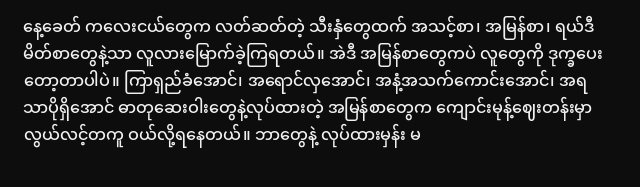နေ့ခေတ် ကလေးငယ်တွေက လတ်ဆတ်တဲ့ သီးနှံတွေထက် အသင့်စာ၊ အမြန်စာ၊ ရယ်ဒီမိတ်စာတွေနဲ့သာ လူလားမြောက်ခဲ့ကြရတယ်။ အဲဒီ အမြန်စာတွေကပဲ လူတွေကို ဒုက္ခပေးတော့တာပါပဲ။ ကြာရှည်ခံအောင်၊ အရောင်လှအောင်၊ အနံ့အသက်ကောင်းအောင်၊ အရသာပိုရှိအောင် ဓာတုဆေးဝါးတွေနဲ့လုပ်ထားတဲ့ အမြန်စာတွေက ကျောင်းမုန့်ဈေးတန်းမှာ လွယ်လင့်တကူ ဝယ်လို့ရနေတယ်။ ဘာတွေနဲ့ လုပ်ထားမှန်း မ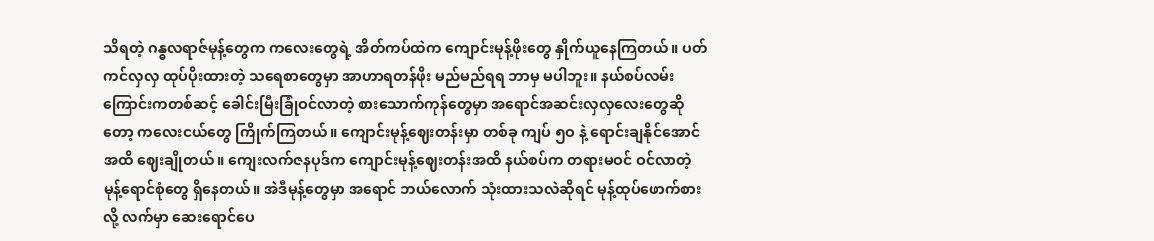သိရတဲ့ ဂန္ဓလရာဇ်မုန့်တွေက ကလေးတွေရဲ့ အိတ်ကပ်ထဲက ကျောင်းမုန့်ဖိုးတွေ နှိုက်ယူနေကြတယ်။ ပတ်ကင်လှလှ ထုပ်ပိုးထားတဲ့ သရေစာတွေမှာ အာဟာရတန်ဖိုး မည်မည်ရရ ဘာမှ မပါဘူး။ နယ်စပ်လမ်းကြောင်းကတစ်ဆင့် ခေါင်းမြီးခြုံဝင်လာတဲ့ စားသောက်ကုန်တွေမှာ အရောင်အဆင်းလှလှလေးတွေဆိုတော့ ကလေးငယ်တွေ ကြိုက်ကြတယ်။ ကျောင်းမုန့်ဈေးတန်းမှာ တစ်ခု ကျပ် ၅ဝ နဲ့ ရောင်းချနိုင်အောင်အထိ ဈေးချိုတယ်။ ကျေးလက်ဇနပုဒ်က ကျောင်းမုန့်ဈေးတန်းအထိ နယ်စပ်က တရားမဝင် ဝင်လာတဲ့ မုန့်ရောင်စုံတွေ ရှိနေတယ်။ အဲဒီမုန့်တွေမှာ အရောင် ဘယ်လောက် သုံးထားသလဲဆိုရင် မုန့်ထုပ်ဖောက်စားလို့ လက်မှာ ဆေးရောင်ပေ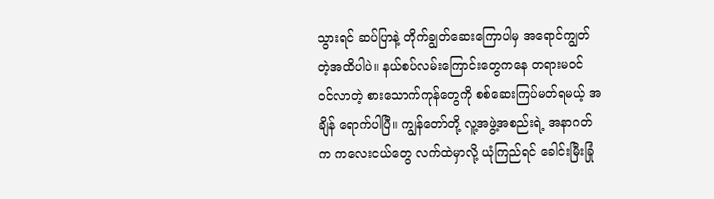သွားရင် ဆပ်ပြာနဲ့ တိုက်ချွတ်ဆေးကြောပါမှ အရောင်ကျွတ်တဲ့အထိပါပဲ။ နယ်စပ်လမ်းကြောင်းတွေကနေ တရားမဝင် ဝင်လာတဲ့ စားသောက်ကုန်တွေကို စစ်ဆေးကြပ်မတ်ရမယ့် အချိန် ရောက်ပါပြီ။ ကျွန်တော်တို့ လူ့အဖွဲ့အစည်းရဲ့ အနာဂတ်က ကလေးငယ်တွေ လက်ထဲမှာလို့ ယုံကြည်ရင် ခေါင်းမြီးခြုံ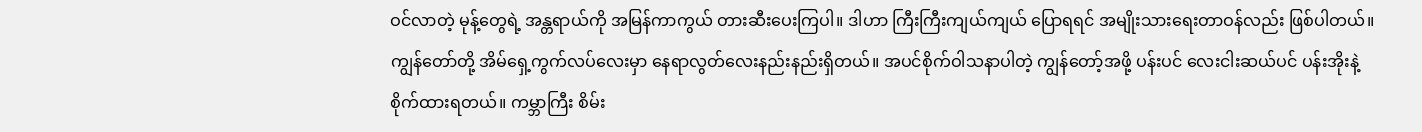ဝင်လာတဲ့ မုန့်တွေရဲ့ အန္တရာယ်ကို အမြန်ကာကွယ် တားဆီးပေးကြပါ။ ဒါဟာ ကြီးကြီးကျယ်ကျယ် ပြောရရင် အမျိုးသားရေးတာဝန်လည်း ဖြစ်ပါတယ်။
ကျွန်တော်တို့ အိမ်ရှေ့ကွက်လပ်လေးမှာ နေရာလွတ်လေးနည်းနည်းရှိတယ်။ အပင်စိုက်ဝါသနာပါတဲ့ ကျွန်တော့်အဖို့ ပန်းပင် လေးငါးဆယ်ပင် ပန်းအိုးနဲ့ စိုက်ထားရတယ်။ ကမ္ဘာကြီး စိမ်း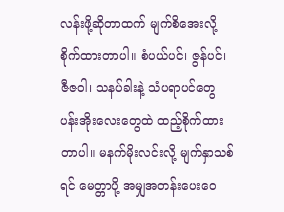လန်းဖို့ဆိုတာထက် မျက်စိအေးလို့ စိုက်ထားတာပါ။ စံပယ်ပင်၊ ဇွန်ပင်၊ ဇီဇဝါ၊ သနပ်ခါးနဲ့ သံပရာပင်တွေ ပန်းအိုးလေးတွေထဲ ထည့်စိုက်ထားတာပါ။ မနက်မိုးလင်းလို့ မျက်နှာသစ်ရင် မေတ္တာပို့ အမျှအတန်းပေးဝေ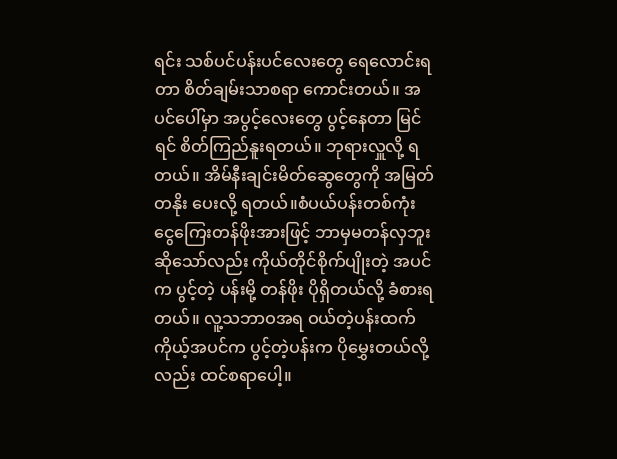ရင်း သစ်ပင်ပန်းပင်လေးတွေ ရေလောင်းရတာ စိတ်ချမ်းသာစရာ ကောင်းတယ်။ အပင်ပေါ်မှာ အပွင့်လေးတွေ ပွင့်နေတာ မြင်ရင် စိတ်ကြည်နူးရတယ်။ ဘုရားလှူလို့ ရတယ်။ အိမ်နီးချင်းမိတ်ဆွေတွေကို အမြတ်တနိုး ပေးလို့ ရတယ်။စံပယ်ပန်းတစ်ကုံး ငွေကြေးတန်ဖိုးအားဖြင့် ဘာမှမတန်လှဘူး ဆိုသော်လည်း ကိုယ်တိုင်စိုက်ပျိုးတဲ့ အပင်က ပွင့်တဲ့ ပန်းမို့ တန်ဖိုး ပိုရှိတယ်လို့ ခံစားရတယ်။ လူ့သဘာဝအရ ဝယ်တဲ့ပန်းထက်ကိုယ့်အပင်က ပွင့်တဲ့ပန်းက ပိုမွှေးတယ်လို့လည်း ထင်စရာပေါ့။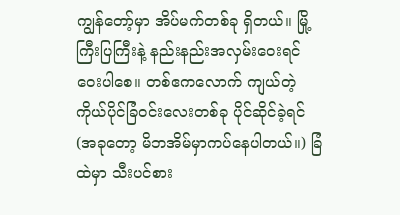ကျွန်တော့်မှာ အိပ်မက်တစ်ခု ရှိတယ်။ မြို့ကြီးပြကြီးနဲ့ နည်းနည်းအလှမ်းဝေးရင် ဝေးပါစေ။ တစ်ဧကလောက် ကျယ်တဲ့ ကိုယ်ပိုင်ခြံဝင်းလေးတစ်ခု ပိုင်ဆိုင်ခဲ့ရင် (အခုတော့ မိဘအိမ်မှာကပ်နေပါတယ်။) ခြံထဲမှာ သီးပင်စား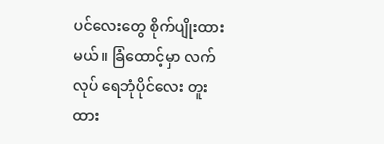ပင်လေးတွေ စိုက်ပျိုးထားမယ်။ ခြံထောင့်မှာ လက်လုပ် ရေဘုံပိုင်လေး တူးထား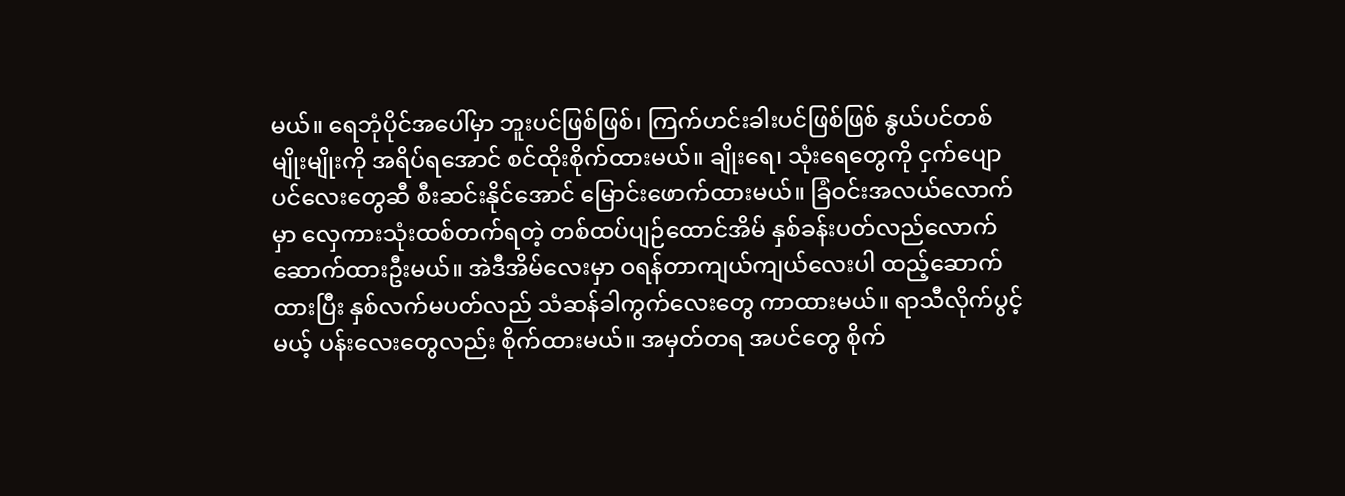မယ်။ ရေဘုံပိုင်အပေါ်မှာ ဘူးပင်ဖြစ်ဖြစ်၊ ကြက်ဟင်းခါးပင်ဖြစ်ဖြစ် နွယ်ပင်တစ်မျိုးမျိုးကို အရိပ်ရအောင် စင်ထိုးစိုက်ထားမယ်။ ချိုးရေ၊ သုံးရေတွေကို ငှက်ပျောပင်လေးတွေဆီ စီးဆင်းနိုင်အောင် မြောင်းဖောက်ထားမယ်။ ခြံဝင်းအလယ်လောက်မှာ လှေကားသုံးထစ်တက်ရတဲ့ တစ်ထပ်ပျဉ်ထောင်အိမ် နှစ်ခန်းပတ်လည်လောက် ဆောက်ထားဦးမယ်။ အဲဒီအိမ်လေးမှာ ဝရန်တာကျယ်ကျယ်လေးပါ ထည့်ဆောက်ထားပြီး နှစ်လက်မပတ်လည် သံဆန်ခါကွက်လေးတွေ ကာထားမယ်။ ရာသီလိုက်ပွင့်မယ့် ပန်းလေးတွေလည်း စိုက်ထားမယ်။ အမှတ်တရ အပင်တွေ စိုက်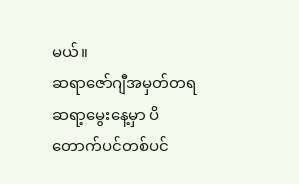မယ်။
ဆရာဇော်ဂျီအမှတ်တရ ဆရာ့မွေးနေ့မှာ ပိတောက်ပင်တစ်ပင်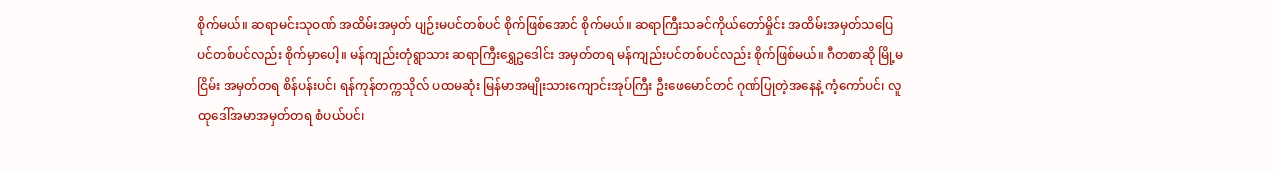စိုက်မယ်။ ဆရာမင်းသုဝဏ် အထိမ်းအမှတ် ပျဉ်းမပင်တစ်ပင် စိုက်ဖြစ်အောင် စိုက်မယ်။ ဆရာကြီးသခင်ကိုယ်တော်မှိုင်း အထိမ်းအမှတ်သပြေပင်တစ်ပင်လည်း စိုက်မှာပေါ့။ မန်ကျည်းတုံရွာသား ဆရာကြီးရွှေဥဒေါင်း အမှတ်တရ မန်ကျည်းပင်တစ်ပင်လည်း စိုက်ဖြစ်မယ်။ ဂီတစာဆို မြို့မငြိမ်း အမှတ်တရ စိန်ပန်းပင်၊ ရန်ကုန်တက္ကသိုလ် ပထမဆုံး မြန်မာအမျိုးသားကျောင်းအုပ်ကြီး ဦးဖေမောင်တင် ဂုဏ်ပြုတဲ့အနေနဲ့ ကံ့ကော်ပင်၊ လူထုဒေါ်အမာအမှတ်တရ စံပယ်ပင်၊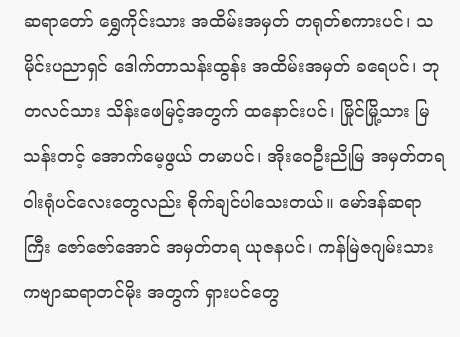ဆရာတော် ရွှေကိုင်းသား အထိမ်းအမှတ် တရုတ်စကားပင်၊ သမိုင်းပညာရှင် ဒေါက်တာသန်းထွန်း အထိမ်းအမှတ် ခရေပင်၊ ဘုတလင်သား သိန်းဖေမြင့်အတွက် ထနောင်းပင်၊ မြိုင်မြို့သား မြသန်းတင့် အောက်မေ့ဖွယ် တမာပင်၊ အိုးဝေဦးညိုမြ အမှတ်တရ ဝါးရုံပင်လေးတွေလည်း စိုက်ချင်ပါသေးတယ်။ မော်ဒန်ဆရာကြီး ဇော်ဇော်အောင် အမှတ်တရ ယုဇနပင်၊ ကန်မြဲဇဂျမ်းသား ကဗျာဆရာတင်မိုး အတွက် ရှားပင်တွေ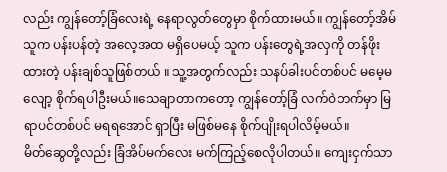လည်း ကျွန်တော့်ခြံလေးရဲ့ နေရာလွတ်တွေမှာ စိုက်ထားမယ်။ ကျွန်တော့်အိမ်သူက ပန်းပန်တဲ့ အလေ့အထ မရှိပေမယ့် သူက ပန်းတွေရဲ့အလှကို တန်ဖိုးထားတဲ့ ပန်းချစ်သူဖြစ်တယ် ။ သူ့အတွက်လည်း သနပ်ခါးပင်တစ်ပင် မမေ့မလျော့ စိုက်ရပါဦးမယ်။သေချာတာကတော့ ကျွန်တော့်ခြံ လက်ဝဲဘက်မှာ မြရာပင်တစ်ပင် မရရအောင် ရှာပြီး မဖြစ်မနေ စိုက်ပျိုးရပါလိမ့်မယ်။
မိတ်ဆွေတို့လည်း ခြံအိပ်မက်လေး မက်ကြည့်စေလိုပါတယ်။ ကျေးငှက်သာ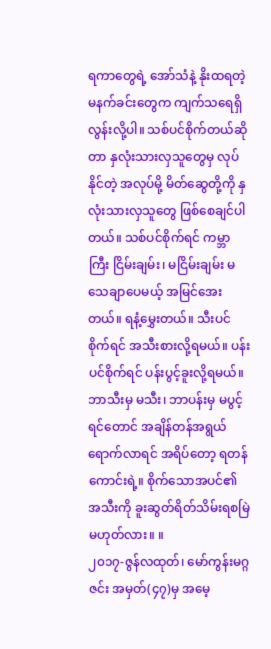ရကာတွေရဲ့ အော်သံနဲ့ နိုးထရတဲ့ မနက်ခင်းတွေက ကျက်သရေရှိလွန်းလို့ပါ။ သစ်ပင်စိုက်တယ်ဆိုတာ နှလုံးသားလှသူတွေမှ လုပ်နိုင်တဲ့ အလုပ်မို့ မိတ်ဆွေတို့ကို နှလုံးသားလှသူတွေ ဖြစ်စေချင်ပါတယ်။ သစ်ပင်စိုက်ရင် ကမ္ဘာကြီး ငြိမ်းချမ်း၊ မငြိမ်းချမ်း မသေချာပေမယ့် အမြင်အေးတယ်။ ရနံ့မွှေးတယ်။ သီးပင်စိုက်ရင် အသီးစားလို့ရမယ်။ ပန်းပင်စိုက်ရင် ပန်းပွင့်ခူးလို့ရမယ်။ ဘာသီးမှ မသီး၊ ဘာပန်းမှ မပွင့်ရင်တောင် အချိန်တန်အရွယ်ရောက်လာရင် အရိပ်တော့ ရတန်ကောင်းရဲ့။ စိုက်သောအပင်၏ အသီးကို ခူးဆွတ်ရိတ်သိမ်းရစမြဲ မဟုတ်လား။ ။
၂၀၁၇-ဇွန်လထုတ်၊ မော်ကွန်းမဂ္ဂဇင်း အမှတ်(၄၇)မှ အမေ့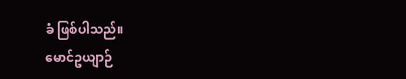ခံ ဖြစ်ပါသည်။
မောင်ဥယျာဉ်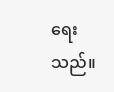ရေးသည်။